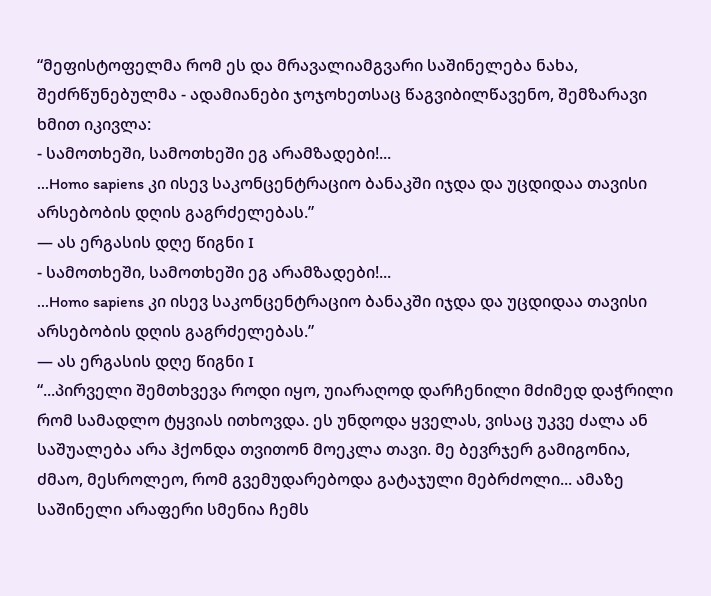“მეფისტოფელმა რომ ეს და მრავალიამგვარი საშინელება ნახა, შეძრწუნებულმა - ადამიანები ჯოჯოხეთსაც წაგვიბილწავენო, შემზარავი ხმით იკივლა:
- სამოთხეში, სამოთხეში ეგ არამზადები!...
...Homo sapiens კი ისევ საკონცენტრაციო ბანაკში იჯდა და უცდიდაა თავისი არსებობის დღის გაგრძელებას.”
― ას ერგასის დღე წიგნი I
- სამოთხეში, სამოთხეში ეგ არამზადები!...
...Homo sapiens კი ისევ საკონცენტრაციო ბანაკში იჯდა და უცდიდაა თავისი არსებობის დღის გაგრძელებას.”
― ას ერგასის დღე წიგნი I
“...პირველი შემთხვევა როდი იყო, უიარაღოდ დარჩენილი მძიმედ დაჭრილი რომ სამადლო ტყვიას ითხოვდა. ეს უნდოდა ყველას, ვისაც უკვე ძალა ან საშუალება არა ჰქონდა თვითონ მოეკლა თავი. მე ბევრჯერ გამიგონია, ძმაო, მესროლეო, რომ გვემუდარებოდა გატაჯული მებრძოლი... ამაზე საშინელი არაფერი სმენია ჩემს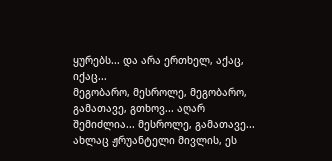ყურებს... და არა ერთხელ, აქაც, იქაც...
მეგობარო, მესროლე, მეგობარო, გამათავე, გთხოვ... აღარ შემიძლია... მესროლე, გამათავე...
ახლაც ჟრუანტელი მივლის, ეს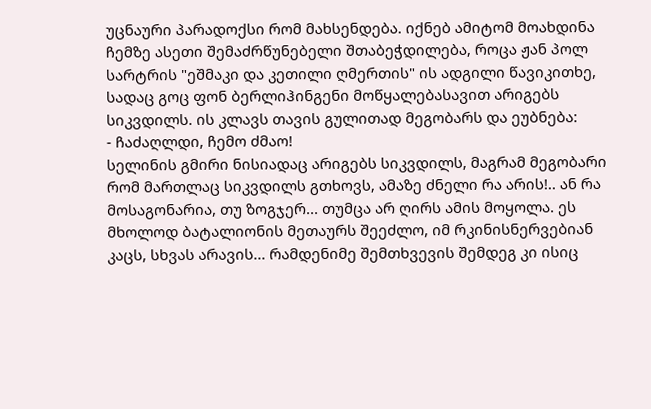უცნაური პარადოქსი რომ მახსენდება. იქნებ ამიტომ მოახდინა ჩემზე ასეთი შემაძრწუნებელი შთაბეჭდილება, როცა ჟან პოლ სარტრის "ეშმაკი და კეთილი ღმერთის" ის ადგილი წავიკითხე, სადაც გოც ფონ ბერლიჰინგენი მოწყალებასავით არიგებს სიკვდილს. ის კლავს თავის გულითად მეგობარს და ეუბნება:
- ჩაძაღლდი, ჩემო ძმაო!
სელინის გმირი ნისიადაც არიგებს სიკვდილს, მაგრამ მეგობარი რომ მართლაც სიკვდილს გთხოვს, ამაზე ძნელი რა არის!.. ან რა მოსაგონარია, თუ ზოგჯერ... თუმცა არ ღირს ამის მოყოლა. ეს მხოლოდ ბატალიონის მეთაურს შეეძლო, იმ რკინისნერვებიან კაცს, სხვას არავის... რამდენიმე შემთხვევის შემდეგ კი ისიც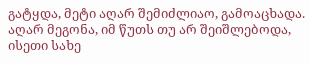გატყდა, მეტი აღარ შემიძლიაო, გამოაცხადა.
აღარ მეგონა, იმ წუთს თუ არ შეიშლებოდა, ისეთი სახე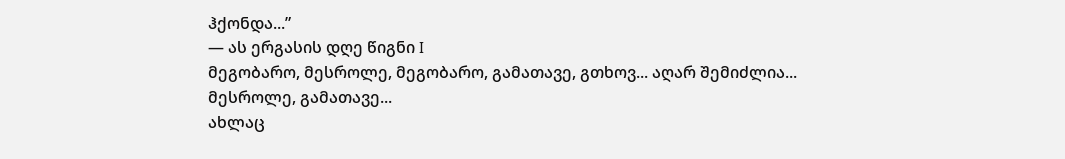ჰქონდა...”
― ას ერგასის დღე წიგნი I
მეგობარო, მესროლე, მეგობარო, გამათავე, გთხოვ... აღარ შემიძლია... მესროლე, გამათავე...
ახლაც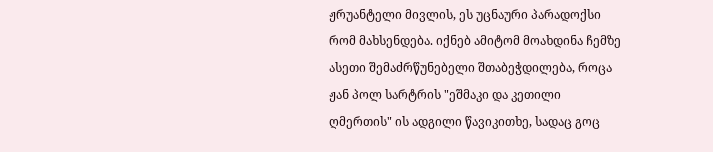ჟრუანტელი მივლის, ეს უცნაური პარადოქსი რომ მახსენდება. იქნებ ამიტომ მოახდინა ჩემზე ასეთი შემაძრწუნებელი შთაბეჭდილება, როცა ჟან პოლ სარტრის "ეშმაკი და კეთილი ღმერთის" ის ადგილი წავიკითხე, სადაც გოც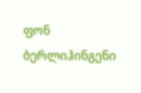ფონ ბერლიჰინგენი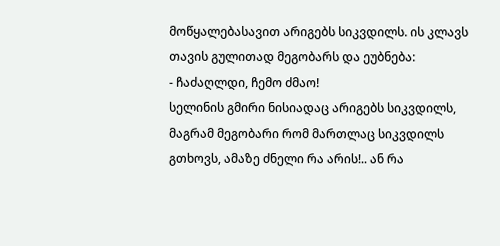მოწყალებასავით არიგებს სიკვდილს. ის კლავს თავის გულითად მეგობარს და ეუბნება:
- ჩაძაღლდი, ჩემო ძმაო!
სელინის გმირი ნისიადაც არიგებს სიკვდილს, მაგრამ მეგობარი რომ მართლაც სიკვდილს გთხოვს, ამაზე ძნელი რა არის!.. ან რა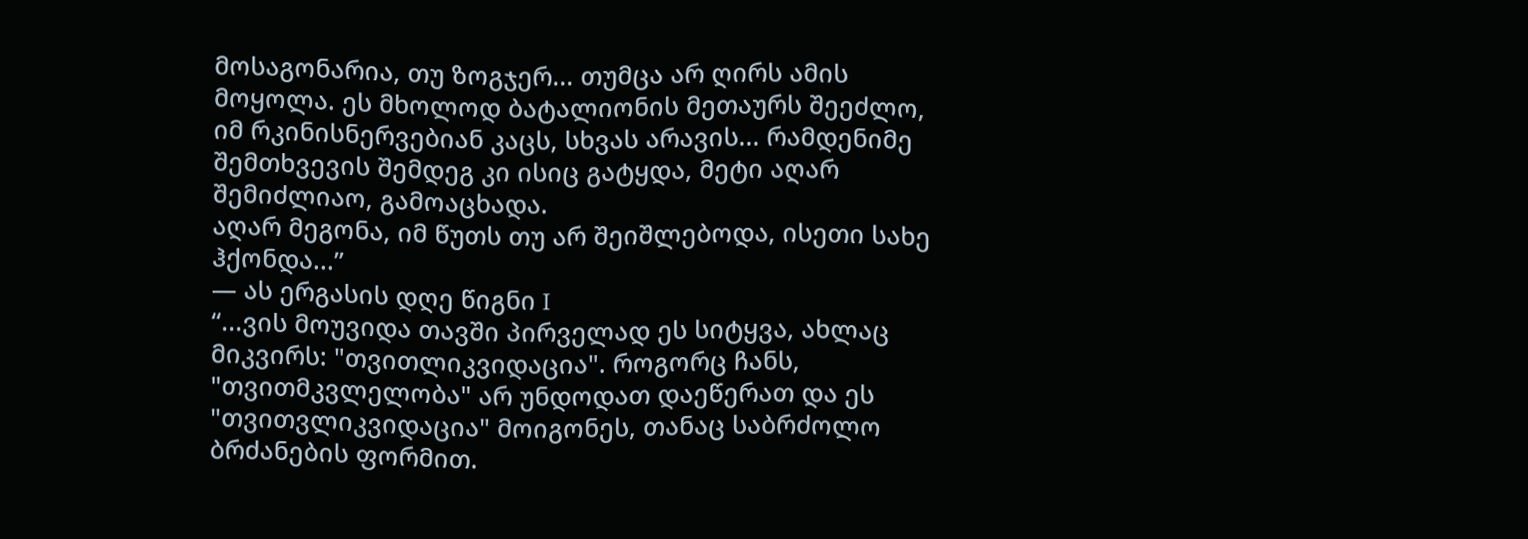მოსაგონარია, თუ ზოგჯერ... თუმცა არ ღირს ამის მოყოლა. ეს მხოლოდ ბატალიონის მეთაურს შეეძლო, იმ რკინისნერვებიან კაცს, სხვას არავის... რამდენიმე შემთხვევის შემდეგ კი ისიც გატყდა, მეტი აღარ შემიძლიაო, გამოაცხადა.
აღარ მეგონა, იმ წუთს თუ არ შეიშლებოდა, ისეთი სახე ჰქონდა...”
― ას ერგასის დღე წიგნი I
“...ვის მოუვიდა თავში პირველად ეს სიტყვა, ახლაც მიკვირს: "თვითლიკვიდაცია". როგორც ჩანს, "თვითმკვლელობა" არ უნდოდათ დაეწერათ და ეს "თვითვლიკვიდაცია" მოიგონეს, თანაც საბრძოლო ბრძანების ფორმით.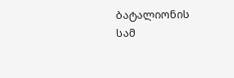ბატალიონის სამ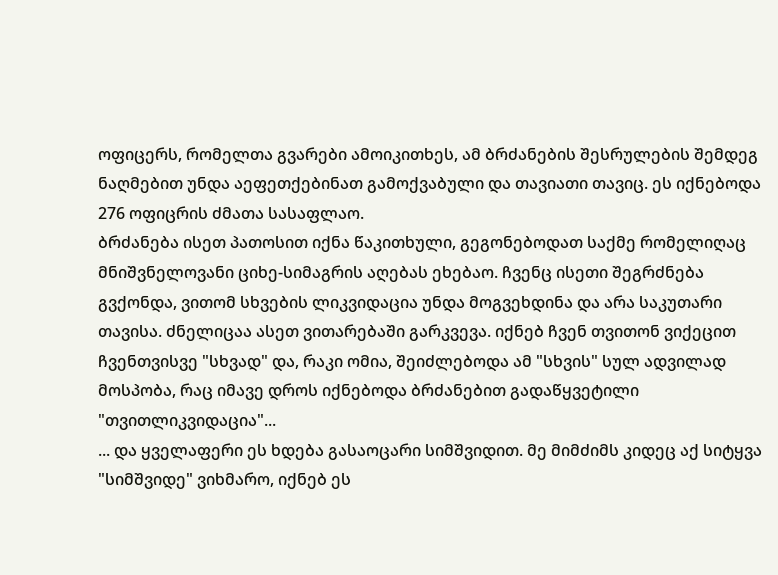ოფიცერს, რომელთა გვარები ამოიკითხეს, ამ ბრძანების შესრულების შემდეგ ნაღმებით უნდა აეფეთქებინათ გამოქვაბული და თავიათი თავიც. ეს იქნებოდა 276 ოფიცრის ძმათა სასაფლაო.
ბრძანება ისეთ პათოსით იქნა წაკითხული, გეგონებოდათ საქმე რომელიღაც მნიშვნელოვანი ციხე-სიმაგრის აღებას ეხებაო. ჩვენც ისეთი შეგრძნება გვქონდა, ვითომ სხვების ლიკვიდაცია უნდა მოგვეხდინა და არა საკუთარი თავისა. ძნელიცაა ასეთ ვითარებაში გარკვევა. იქნებ ჩვენ თვითონ ვიქეცით ჩვენთვისვე "სხვად" და, რაკი ომია, შეიძლებოდა ამ "სხვის" სულ ადვილად მოსპობა, რაც იმავე დროს იქნებოდა ბრძანებით გადაწყვეტილი "თვითლიკვიდაცია"...
... და ყველაფერი ეს ხდება გასაოცარი სიმშვიდით. მე მიმძიმს კიდეც აქ სიტყვა "სიმშვიდე" ვიხმარო, იქნებ ეს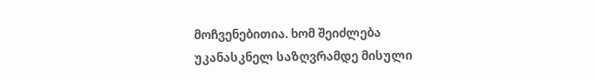მოჩვენებითია. ხომ შეიძლება უკანასკნელ საზღვრამდე მისული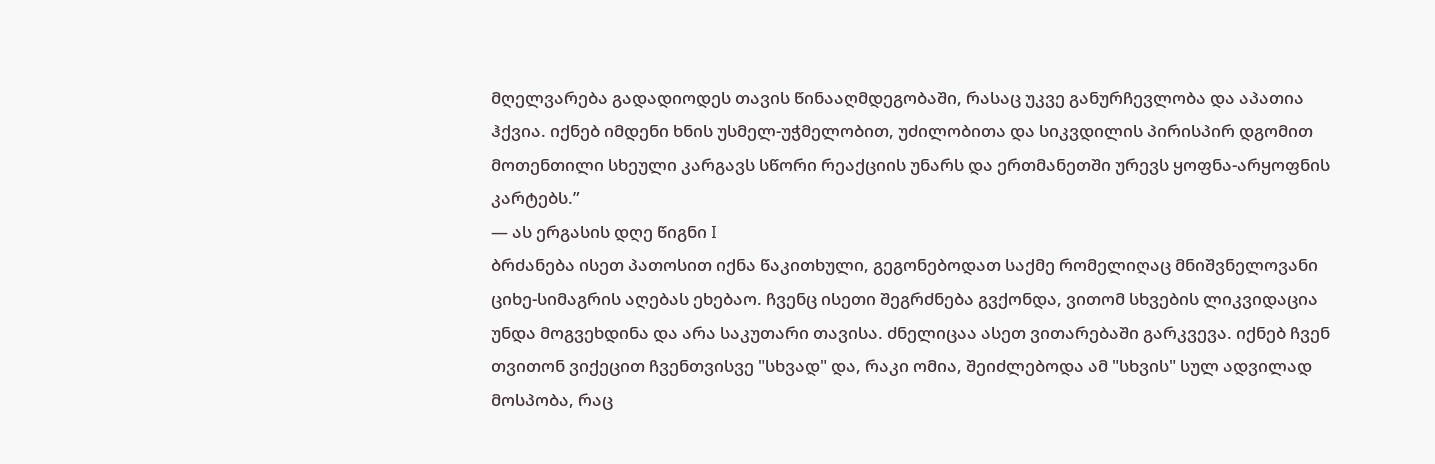მღელვარება გადადიოდეს თავის წინააღმდეგობაში, რასაც უკვე განურჩევლობა და აპათია ჰქვია. იქნებ იმდენი ხნის უსმელ-უჭმელობით, უძილობითა და სიკვდილის პირისპირ დგომით მოთენთილი სხეული კარგავს სწორი რეაქციის უნარს და ერთმანეთში ურევს ყოფნა-არყოფნის კარტებს.”
― ას ერგასის დღე წიგნი I
ბრძანება ისეთ პათოსით იქნა წაკითხული, გეგონებოდათ საქმე რომელიღაც მნიშვნელოვანი ციხე-სიმაგრის აღებას ეხებაო. ჩვენც ისეთი შეგრძნება გვქონდა, ვითომ სხვების ლიკვიდაცია უნდა მოგვეხდინა და არა საკუთარი თავისა. ძნელიცაა ასეთ ვითარებაში გარკვევა. იქნებ ჩვენ თვითონ ვიქეცით ჩვენთვისვე "სხვად" და, რაკი ომია, შეიძლებოდა ამ "სხვის" სულ ადვილად მოსპობა, რაც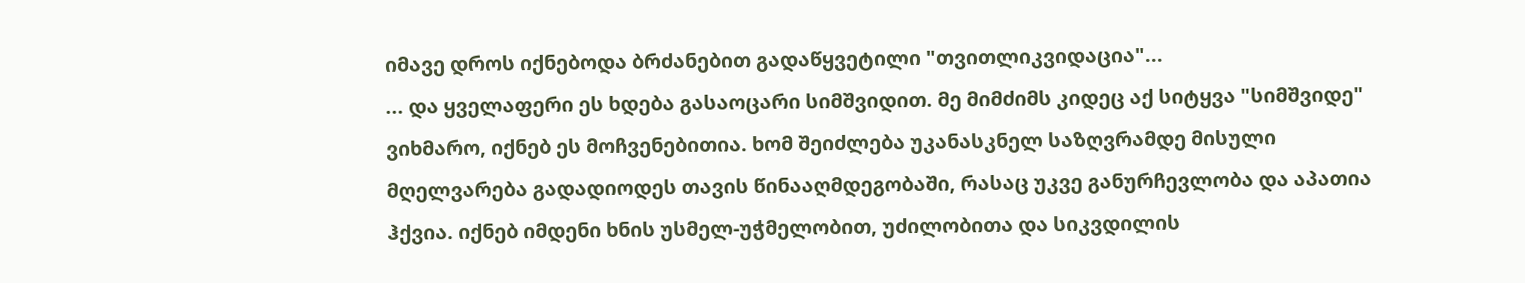იმავე დროს იქნებოდა ბრძანებით გადაწყვეტილი "თვითლიკვიდაცია"...
... და ყველაფერი ეს ხდება გასაოცარი სიმშვიდით. მე მიმძიმს კიდეც აქ სიტყვა "სიმშვიდე" ვიხმარო, იქნებ ეს მოჩვენებითია. ხომ შეიძლება უკანასკნელ საზღვრამდე მისული მღელვარება გადადიოდეს თავის წინააღმდეგობაში, რასაც უკვე განურჩევლობა და აპათია ჰქვია. იქნებ იმდენი ხნის უსმელ-უჭმელობით, უძილობითა და სიკვდილის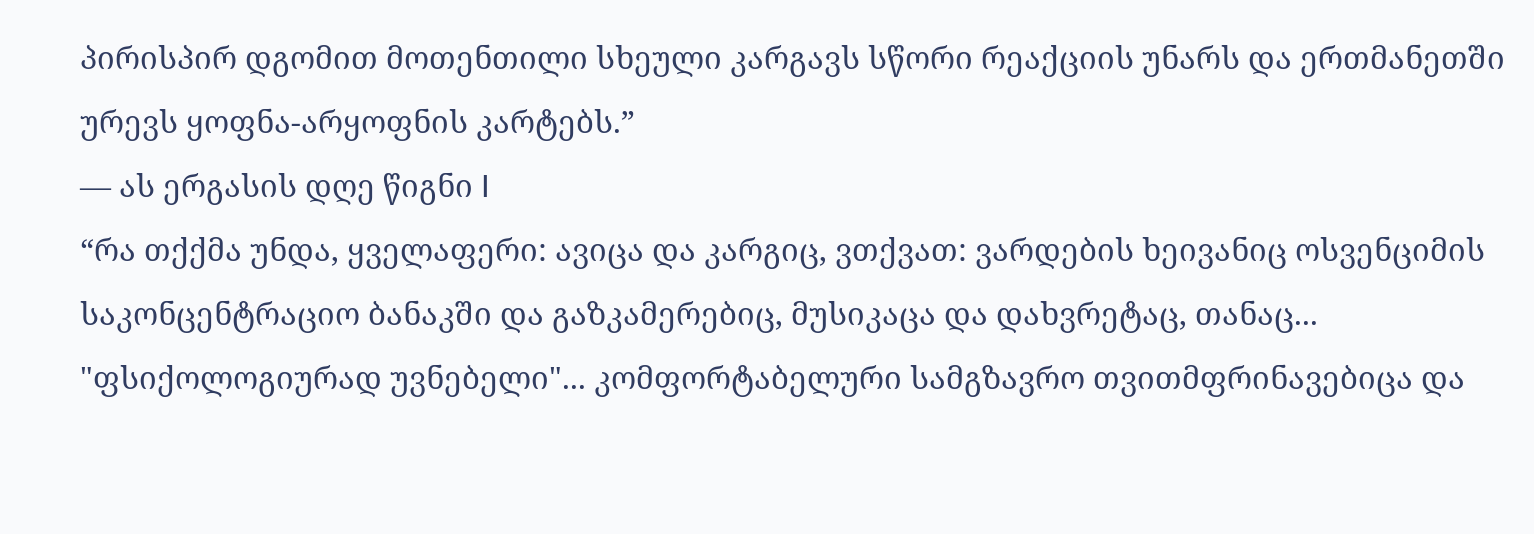პირისპირ დგომით მოთენთილი სხეული კარგავს სწორი რეაქციის უნარს და ერთმანეთში ურევს ყოფნა-არყოფნის კარტებს.”
― ას ერგასის დღე წიგნი I
“რა თქქმა უნდა, ყველაფერი: ავიცა და კარგიც, ვთქვათ: ვარდების ხეივანიც ოსვენციმის საკონცენტრაციო ბანაკში და გაზკამერებიც, მუსიკაცა და დახვრეტაც, თანაც... "ფსიქოლოგიურად უვნებელი"... კომფორტაბელური სამგზავრო თვითმფრინავებიცა და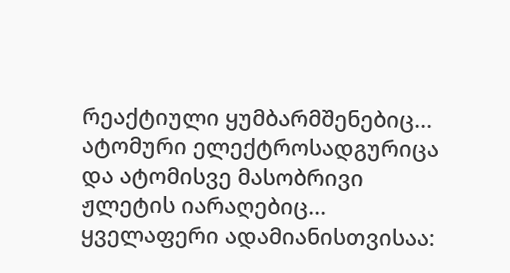რეაქტიული ყუმბარმშენებიც... ატომური ელექტროსადგურიცა და ატომისვე მასობრივი ჟლეტის იარაღებიც... ყველაფერი ადამიანისთვისაა: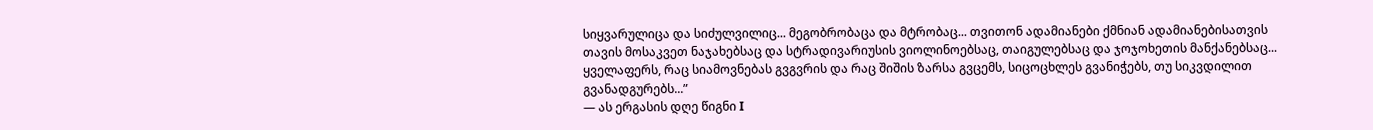სიყვარულიცა და სიძულვილიც... მეგობრობაცა და მტრობაც... თვითონ ადამიანები ქმნიან ადამიანებისათვის თავის მოსაკვეთ ნაჯახებსაც და სტრადივარიუსის ვიოლინოებსაც, თაიგულებსაც და ჯოჯოხეთის მანქანებსაც... ყველაფერს, რაც სიამოვნებას გვგვრის და რაც შიშის ზარსა გვცემს, სიცოცხლეს გვანიჭებს, თუ სიკვდილით გვანადგურებს...”
― ას ერგასის დღე წიგნი I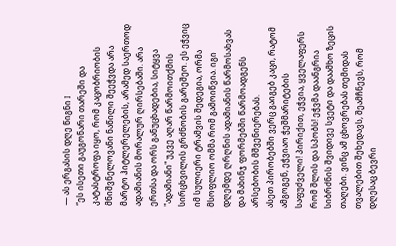― ას ერგასის დღე წიგნი I
“ეს ისეთი გაუგონარი თარეში და კატასტროფა იყო, რომ კაცობრიობის მნიშვნელოვანი ნაწილი შეეჭვდა არა მარტო ჰიტლერელების, არამედ საერთოდ ადამიანის მორალურ ღირსებაში. არა ერთსა და ორს განუცხადებია, სიტყვა "ადამიანი" უკვე აღარ წარმოითქმის სირცხვილის გრძნობის გარეშეო. ეს ეჭვიც იმ სულიერი ტრამვის შედეგია, ორმა მსოფლიო ომმა რომ გამოიწვია. იგი დღემდე ღრღნის ადამიანის წარმოსახვას და მახინჯ ფორმებში წარმოადგენს არსებობის მშვენიერებას.
ასეთ პირობებში ვერც გაიგებ კაცი, რატომ ამგოგენ, ეჭვიაო ჭეშმარიტების საფუძველი! პირიქით, ეჭვია, ყველაფერს რომ შლის და სპობს! ეჭვმა დაანგრია სიბრძნის შვიდივე სვეტი და დაამხო ზეცის თაღები. ვინც ამ ცხოვრებას თემიდას თვალებით შეხედავს, შეამჩნევს, რომ დღესაც ბევრი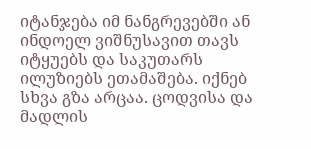იტანჯება იმ ნანგრევებში ან ინდოელ ვიშნუსავით თავს იტყუებს და საკუთარს ილუზიებს ეთამაშება. იქნებ სხვა გზა არცაა. ცოდვისა და მადლის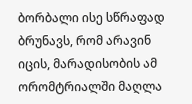ბორბალი ისე სწრაფად ბრუნავს, რომ არავინ იცის, მარადისობის ამ ორომტრიალში მაღლა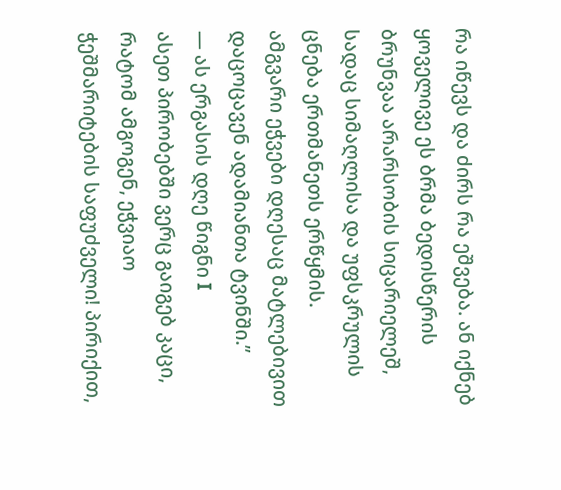რა იწევს და ძირს რა ეშვება. ან იქნებ ყოველივე ეს ბრმა ბედისწერის ბრუნვაა არარსობის სიცარიელეშ, სადაც სიმაღლისა და უფსკრულის ცნება ერთმანეთს ერწყმის.
ამგვარი ეჭვები დღესაც მატლებივით დაცოცავენ ადამიანთა ტვინში.”
― ას ერგასის დღე წიგნი I
ასეთ პირობებში ვერც გაიგებ კაცი, რატომ ამგოგენ, ეჭვიაო ჭეშმარიტების საფუძველი! პირიქით,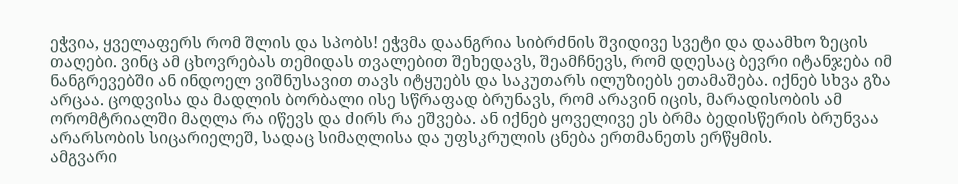ეჭვია, ყველაფერს რომ შლის და სპობს! ეჭვმა დაანგრია სიბრძნის შვიდივე სვეტი და დაამხო ზეცის თაღები. ვინც ამ ცხოვრებას თემიდას თვალებით შეხედავს, შეამჩნევს, რომ დღესაც ბევრი იტანჯება იმ ნანგრევებში ან ინდოელ ვიშნუსავით თავს იტყუებს და საკუთარს ილუზიებს ეთამაშება. იქნებ სხვა გზა არცაა. ცოდვისა და მადლის ბორბალი ისე სწრაფად ბრუნავს, რომ არავინ იცის, მარადისობის ამ ორომტრიალში მაღლა რა იწევს და ძირს რა ეშვება. ან იქნებ ყოველივე ეს ბრმა ბედისწერის ბრუნვაა არარსობის სიცარიელეშ, სადაც სიმაღლისა და უფსკრულის ცნება ერთმანეთს ერწყმის.
ამგვარი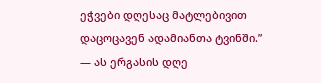ეჭვები დღესაც მატლებივით დაცოცავენ ადამიანთა ტვინში.”
― ას ერგასის დღე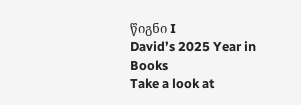წიგნი I
David’s 2025 Year in Books
Take a look at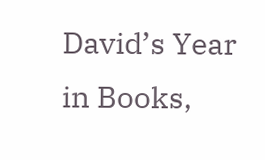David’s Year in Books,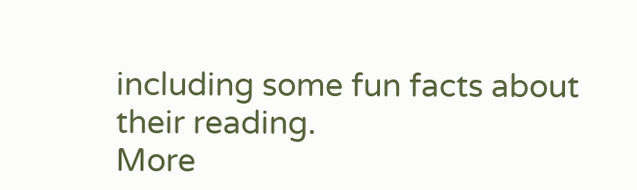including some fun facts about their reading.
More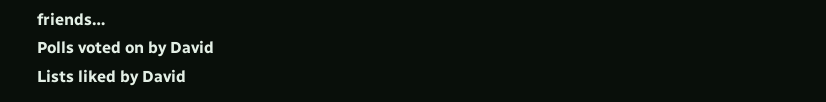friends…
Polls voted on by David
Lists liked by David